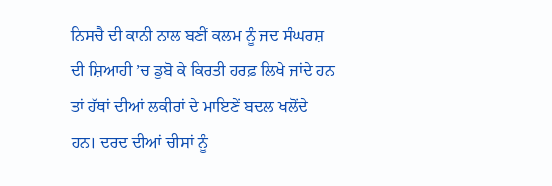ਨਿਸਚੈ ਦੀ ਕਾਨੀ ਨਾਲ ਬਣੀਂ ਕਲਮ ਨੂੰ ਜਦ ਸੰਘਰਸ਼ ਦੀ ਸ਼ਿਆਹੀ ’ਚ ਡੁਬੋ ਕੇ ਕਿਰਤੀ ਹਰਫ਼ ਲਿਖੇ ਜਾਂਦੇ ਹਨ ਤਾਂ ਹੱਥਾਂ ਦੀਆਂ ਲਕੀਰਾਂ ਦੇ ਮਾਇਣੇਂ ਬਦਲ ਖਲੋਂਦੇ ਹਨ। ਦਰਦ ਦੀਆਂ ਚੀਸਾਂ ਨੂੰ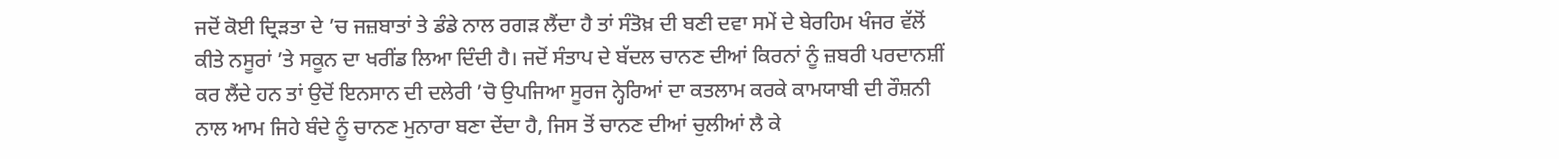ਜਦੋਂ ਕੋਈ ਦ੍ਰਿੜਤਾ ਦੇ ’ਚ ਜਜ਼ਬਾਤਾਂ ਤੇ ਡੰਡੇ ਨਾਲ ਰਗੜ ਲੈਂਦਾ ਹੈ ਤਾਂ ਸੰਤੋਖ਼ ਦੀ ਬਣੀ ਦਵਾ ਸਮੇਂ ਦੇ ਬੇਰਹਿਮ ਖੰਜਰ ਵੱਲੋਂ ਕੀਤੇ ਨਸੂਰਾਂ ’ਤੇ ਸਕੂਨ ਦਾ ਖਰੀਂਡ ਲਿਆ ਦਿੰਦੀ ਹੈ। ਜਦੋਂ ਸੰਤਾਪ ਦੇ ਬੱਦਲ ਚਾਨਣ ਦੀਆਂ ਕਿਰਨਾਂ ਨੂੰ ਜ਼ਬਰੀ ਪਰਦਾਨਸ਼ੀਂ ਕਰ ਲੈਂਦੇ ਹਨ ਤਾਂ ਉਦੋਂ ਇਨਸਾਨ ਦੀ ਦਲੇਰੀ ’ਚੋ ਉਪਜਿਆ ਸੂਰਜ ਨ੍ਹੇਰਿਆਂ ਦਾ ਕਤਲਾਮ ਕਰਕੇ ਕਾਮਯਾਬੀ ਦੀ ਰੌਸ਼ਨੀ ਨਾਲ ਆਮ ਜਿਹੇ ਬੰਦੇ ਨੂੰ ਚਾਨਣ ਮੁਨਾਰਾ ਬਣਾ ਦੇਂਦਾ ਹੈ, ਜਿਸ ਤੋਂ ਚਾਨਣ ਦੀਆਂ ਚੁਲੀਆਂ ਲੈ ਕੇ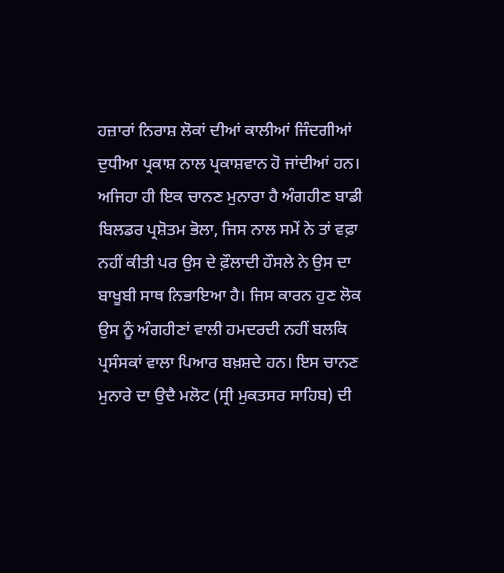ਹਜ਼ਾਰਾਂ ਨਿਰਾਸ਼ ਲੋਕਾਂ ਦੀਆਂ ਕਾਲੀਆਂ ਜਿੰਦਗੀਆਂ ਦੁਧੀਆ ਪ੍ਰਕਾਸ਼ ਨਾਲ ਪ੍ਰਕਾਸ਼ਵਾਨ ਹੋ ਜਾਂਦੀਆਂ ਹਨ। ਅਜਿਹਾ ਹੀ ਇਕ ਚਾਨਣ ਮੁਨਾਰਾ ਹੈ ਅੰਗਹੀਣ ਬਾਡੀ ਬਿਲਡਰ ਪ੍ਰਸ਼ੋਤਮ ਭੋਲਾ, ਜਿਸ ਨਾਲ ਸਮੇਂ ਨੇ ਤਾਂ ਵਫ਼ਾ ਨਹੀਂ ਕੀਤੀ ਪਰ ਉਸ ਦੇ ਫ਼ੌਲਾਦੀ ਹੌਸਲੇ ਨੇ ਉਸ ਦਾ ਬਾਖੂਬੀ ਸਾਥ ਨਿਭਾਇਆ ਹੈ। ਜਿਸ ਕਾਰਨ ਹੁਣ ਲੋਕ ਉਸ ਨੂੰ ਅੰਗਹੀਣਾਂ ਵਾਲੀ ਹਮਦਰਦੀ ਨਹੀਂ ਬਲਕਿ ਪ੍ਰਸੰਸਕਾਂ ਵਾਲਾ ਪਿਆਰ ਬਖ਼ਸ਼ਦੇ ਹਨ। ਇਸ ਚਾਨਣ ਮੁਨਾਰੇ ਦਾ ਉਦੈ ਮਲੋਟ (ਸ੍ਰੀ ਮੁਕਤਸਰ ਸਾਹਿਬ) ਦੀ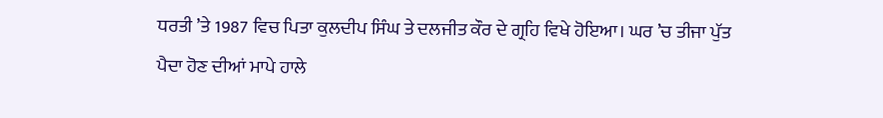ਧਰਤੀ ’ਤੇ 1987 ਵਿਚ ਪਿਤਾ ਕੁਲਦੀਪ ਸਿੰਘ ਤੇ ਦਲਜੀਤ ਕੌਰ ਦੇ ਗ੍ਰਹਿ ਵਿਖੇ ਹੋਇਆ। ਘਰ ’ਚ ਤੀਜਾ ਪੁੱਤ ਪੈਦਾ ਹੋਣ ਦੀਆਂ ਮਾਪੇ ਹਾਲੇ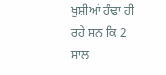ਖੁਸ਼ੀਆਂ ਹੰਢਾ ਹੀ ਰਹੇ ਸਨ ਕਿ 2 ਸਾਲ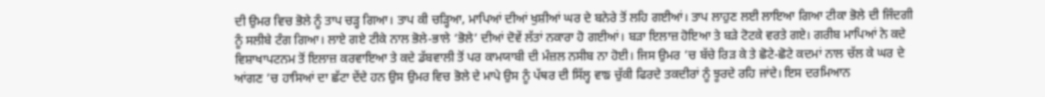ਦੀ ਉਮਰ ਵਿਚ ਭੋਲੇ ਨੂੰ ਤਾਪ ਚੜ੍ਹ ਗਿਆ। ਤਾਪ ਕੀ ਚੜ੍ਹਿਆ, ਮਾਪਿਆਂ ਦੀਆਂ ਖੁਸ਼ੀਆਂ ਘਰ ਦੇ ਬਨੇਰੇ ਤੋਂ ਲਹਿ ਗਈਆਂ। ਤਾਪ ਲਾਹੁਣ ਲਈ ਲਾਇਆ ਗਿਆ ਟੀਕਾ ਭੋਲੇ ਦੀ ਜਿੰਦਗੀ ਨੂੰ ਸਲੀਬੇ ਟੰਗ ਗਿਆ। ਲਾਏ ਗਏ ਟੀਕੇ ਨਾਲ ਭੋਲੇ-ਭਾਲੇ ‘ਭੋਲੇ’ ਦੀਆਂ ਦੋਵੇਂ ਲੱਤਾਂ ਨਕਾਰਾ ਹੋ ਗਈਆਂ। ਬੜਾ ਇਲਾਜ਼ ਹੋਇਆ ਤੇ ਬੜੇ ਟੋਟਕੇ ਵਰਤੇ ਗਏ। ਗਰੀਬ ਮਾਪਿਆਂ ਨੇ ਕਦੇ ਵਿਸ਼ਾਖਾਪਟਨਮ ਤੋਂ ਇਲਾਜ਼ ਕਰਵਾਇਆ ਤੇ ਕਦੇ ਡੱਬਵਾਲੀ ਤੋਂ ਪਰ ਕਾਮਯਾਬੀ ਦੀ ਮੰਜ਼ਲ ਨਸੀਬ ਨਾ ਹੋਈ। ਜਿਸ ਉਮਰ ’ਚ ਬੱਚੇ ਰਿੜ ਕੇ ਤੇ ਛੋਟੇ-ਛੋਟੇ ਕਦਮਾਂ ਨਾਲ ਚੱਲ ਕੇ ਘਰ ਦੇ ਆਂਗਣ ’ਚ ਹਾਸਿਆਂ ਦਾ ਛੱਟਾ ਦੇਂਦੇ ਹਨ ਉਸ ਉਮਰ ਵਿਚ ਭੋਲੇ ਦੇ ਮਾਪੇ ਉਸ ਨੂੰ ਪੱਥਰ ਦੀ ਸਿੱਲ੍ਹ ਵਾਙ ਚੁੱਕੀ ਫਿਰਦੇ ਤਕਦੀਰਾਂ ਨੂੰ ਝੂਰਦੇ ਰਹਿ ਜਾਂਦੇ। ਇਸ ਦਰਮਿਆਨ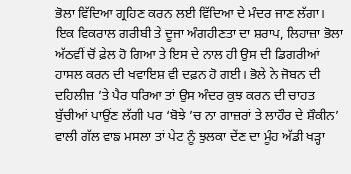ਭੋਲਾ ਵਿੱਦਿਆ ਗ੍ਰਹਿਣ ਕਰਨ ਲਈ ਵਿੱਦਿਆ ਦੇ ਮੰਦਰ ਜਾਣ ਲੱਗਾ। ਇਕ ਵਿਕਰਾਲ ਗਰੀਬੀ ਤੇ ਦੂਜਾ ਅੰਗਹੀਣਤਾ ਦਾ ਸ਼ਰਾਪ, ਲਿਹਾਜ਼ਾ ਭੋਲਾ ਅੱਠਵੀਂ ਚੋਂ ਫ਼ੇਲ ਹੋ ਗਿਆ ਤੇ ਇਸ ਦੇ ਨਾਲ ਹੀ ਉਸ ਦੀ ਡਿਗਰੀਆਂ ਹਾਸਲ ਕਰਨ ਦੀ ਖਵਾਇਸ਼ ਵੀ ਦਫ਼ਨ ਹੋ ਗਈ। ਭੋਲੇ ਨੇ ਜੋਬਨ ਦੀ ਦਹਿਲੀਜ਼ ’ਤੇ ਪੈਰ ਧਰਿਆ ਤਾਂ ਉਸ ਅੰਦਰ ਕੁਝ ਕਰਨ ਦੀ ਚਾਹਤ ਬੁੱਚੀਆਂ ਪਾਉਂਣ ਲੱਗੀ ਪਰ ‘ਬੋਝੇ ’ਚ ਨਾ ਗਾਜ਼ਰਾਂ ਤੇ ਲਾਹੌਰ ਦੇ ਸ਼ੌਕੀਨ’ ਵਾਲੀ ਗੱਲ ਵਾਙ ਮਸਲਾ ਤਾਂ ਪੇਟ ਨੂੰ ਝੁਲਕਾ ਦੇਂਣ ਦਾ ਮੂੰਹ ਅੱਡੀ ਖੜ੍ਹਾ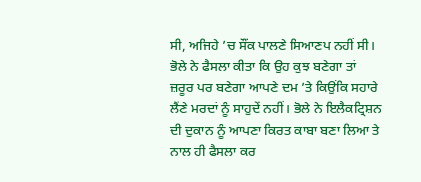ਸੀ, ਅਜਿਹੇ ’ਚ ਸੌਂਕ ਪਾਲਣੇ ਸਿਆਣਪ ਨਹੀਂ ਸੀ। ਭੋਲੇ ਨੇ ਫੈਸਲਾ ਕੀਤਾ ਕਿ ਉਹ ਕੁਝ ਬਣੇਗਾ ਤਾਂ ਜ਼ਰੂਰ ਪਰ ਬਣੇਗਾ ਆਪਣੇ ਦਮ ’ਤੇ ਕਿਉਂਕਿ ਸਹਾਰੇ ਲੈਂਣੇ ਮਰਦਾਂ ਨੂੰ ਸਾਹੁਦੇਂ ਨਹੀਂ। ਭੋਲੇ ਨੇ ਇਲੈਕਟ੍ਰਿਸ਼ਨ ਦੀ ਦੁਕਾਨ ਨੂੰ ਆਪਣਾ ਕਿਰਤ ਕਾਬਾ ਬਣਾ ਲਿਆ ਤੇ ਨਾਲ ਹੀ ਫੈਸਲਾ ਕਰ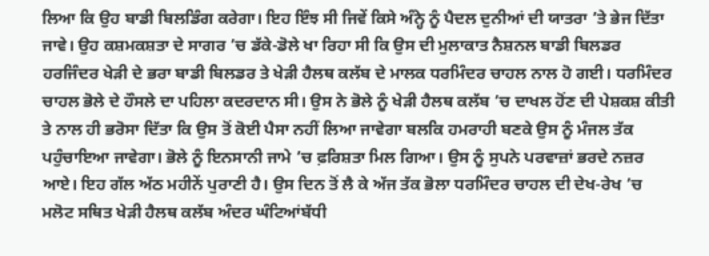ਲਿਆ ਕਿ ਉਹ ਬਾਡੀ ਬਿਲਡਿੰਗ ਕਰੇਗਾ। ਇਹ ਇੰਝ ਸੀ ਜਿਵੇਂ ਕਿਸੇ ਅੰਨ੍ਹੇ ਨੂੰ ਪੈਦਲ ਦੁਨੀਆਂ ਦੀ ਯਾਤਰਾ ’ਤੇ ਭੇਜ ਦਿੱਤਾ ਜਾਵੇ। ਉਹ ਕਸ਼ਮਕਸ਼ਤਾ ਦੇ ਸਾਗਰ ’ਚ ਡੱਕੇ-ਡੋਲੇ ਖਾ ਰਿਹਾ ਸੀ ਕਿ ਉਸ ਦੀ ਮੁਲਾਕਾਤ ਨੈਸ਼ਨਲ ਬਾਡੀ ਬਿਲਡਰ ਹਰਜਿੰਦਰ ਖੇੜੀ ਦੇ ਭਰਾ ਬਾਡੀ ਬਿਲਡਰ ਤੇ ਖੇੜੀ ਹੈਲਥ ਕਲੱਬ ਦੇ ਮਾਲਕ ਧਰਮਿੰਦਰ ਚਾਹਲ ਨਾਲ ਹੋ ਗਈ। ਧਰਮਿੰਦਰ ਚਾਹਲ ਭੋਲੇ ਦੇ ਹੌਸਲੇ ਦਾ ਪਹਿਲਾ ਕਦਰਦਾਨ ਸੀ। ਉਸ ਨੇ ਭੋਲੇ ਨੂੰ ਖੇੜੀ ਹੈਲਥ ਕਲੱਬ ’ਚ ਦਾਖਲ ਹੋਂਣ ਦੀ ਪੇਸ਼ਕਸ਼ ਕੀਤੀ ਤੇ ਨਾਲ ਹੀ ਭਰੋਸਾ ਦਿੱਤਾ ਕਿ ਉਸ ਤੋਂ ਕੋਈ ਪੈਸਾ ਨਹੀਂ ਲਿਆ ਜਾਵੇਗਾ ਬਲਕਿ ਹਮਰਾਹੀ ਬਣਕੇ ਉਸ ਨੂੰ ਮੰਜਲ ਤੱਕ ਪਹੁੰਚਾਇਆ ਜਾਵੇਗਾ। ਭੋਲੇ ਨੂੰ ਇਨਸਾਨੀ ਜਾਮੇ ’ਚ ਫ਼ਰਿਸ਼ਤਾ ਮਿਲ ਗਿਆ। ਉਸ ਨੂੰ ਸੁਪਨੇ ਪਰਵਾਜ਼ਾਂ ਭਰਦੇ ਨਜ਼ਰ ਆਏ। ਇਹ ਗੱਲ ਅੱਠ ਮਹੀਨੇਂ ਪੁਰਾਣੀ ਹੈ। ਉਸ ਦਿਨ ਤੋਂ ਲੈ ਕੇ ਅੱਜ ਤੱਕ ਭੋਲਾ ਧਰਮਿੰਦਰ ਚਾਹਲ ਦੀ ਦੇਖ-ਰੇਖ ’ਚ ਮਲੋਟ ਸਥਿਤ ਖੇੜੀ ਹੈਲਥ ਕਲੱਬ ਅੰਦਰ ਘੰਟਿਆਂਬੱਧੀ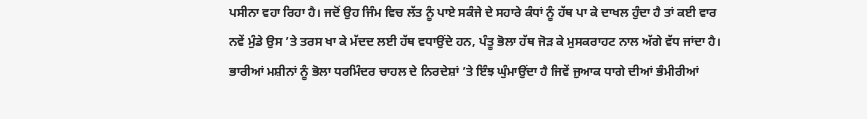ਪਸੀਨਾ ਵਹਾ ਰਿਹਾ ਹੈ। ਜਦੋਂ ਉਹ ਜਿੰਮ ਵਿਚ ਲੱਤ ਨੂੰ ਪਾਏ ਸਕੰਜੇ ਦੇ ਸਹਾਰੇ ਕੰਧਾਂ ਨੂੰ ਹੱਥ ਪਾ ਕੇ ਦਾਖਲ ਹੁੰਦਾ ਹੈ ਤਾਂ ਕਈ ਵਾਰ ਨਵੇਂ ਮੁੰਡੇ ਉਸ ’ਤੇ ਤਰਸ ਖਾ ਕੇ ਮੱਦਦ ਲਈ ਹੱਥ ਵਧਾਉਂਦੇ ਹਨ, ਪੰਤੂ ਭੋਲਾ ਹੱਥ ਜੋੜ ਕੇ ਮੁਸਕਰਾਹਟ ਨਾਲ ਅੱਗੇ ਵੱਧ ਜਾਂਦਾ ਹੈ। ਭਾਰੀਆਂ ਮਸ਼ੀਨਾਂ ਨੂੰ ਭੋਲਾ ਧਰਮਿੰਦਰ ਚਾਹਲ ਦੇ ਨਿਰਦੇਸ਼ਾਂ ’ਤੇ ਇੰਝ ਘੁੰਮਾਉਂਦਾ ਹੈ ਜਿਵੇਂ ਜੁਆਕ ਧਾਗੇ ਦੀਆਂ ਭੰਮੀਰੀਆਂ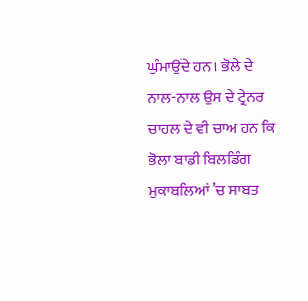ਘੁੰਮਾਉਂਦੇ ਹਨ। ਭੋਲੇ ਦੇ ਨਾਲ-ਨਾਲ ਉਸ ਦੇ ਟ੍ਰੇਨਰ ਚਾਹਲ ਦੇ ਵੀ ਚਾਅ ਹਨ ਕਿ ਭੋਲਾ ਬਾਡੀ ਬਿਲਡਿੰਗ ਮੁਕਾਬਲਿਆਂ ’ਚ ਸਾਬਤ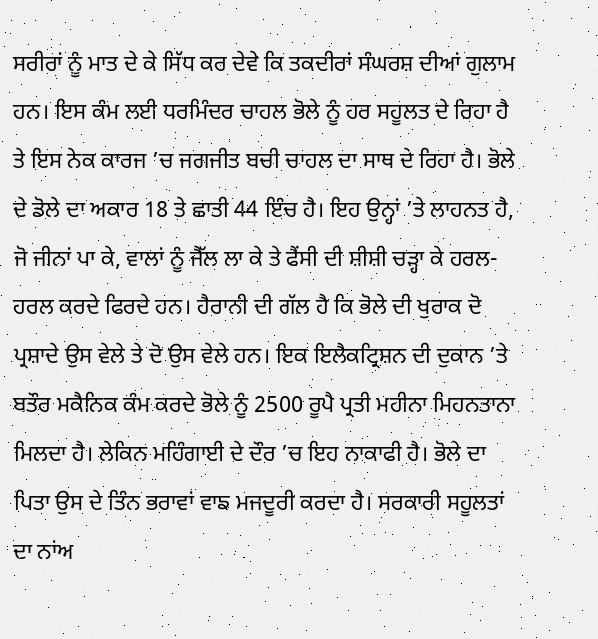ਸਰੀਰਾਂ ਨੂੰ ਮਾਤ ਦੇ ਕੇ ਸਿੱਧ ਕਰ ਦੇਵੇ ਕਿ ਤਕਦੀਰਾਂ ਸੰਘਰਸ਼ ਦੀਆਂ ਗੁਲਾਮ ਹਨ। ਇਸ ਕੰਮ ਲਈ ਧਰਮਿੰਦਰ ਚਾਹਲ ਭੋਲੇ ਨੂੰ ਹਰ ਸਹੂਲਤ ਦੇ ਰਿਹਾ ਹੈ ਤੇ ਇਸ ਨੇਕ ਕਾਰਜ ’ਚ ਜਗਜੀਤ ਬਚੀ ਚਾਹਲ ਦਾ ਸਾਥ ਦੇ ਰਿਹਾ ਹੈ। ਭੋਲੇ ਦੇ ਡੋਲੇ ਦਾ ਅਕਾਰ 18 ਤੇ ਛਾਤੀ 44 ਇੰਚ ਹੈ। ਇਹ ਉਨ੍ਹਾਂ ’ਤੇ ਲਾਹਨਤ ਹੈ, ਜੋ ਜੀਨਾਂ ਪਾ ਕੇ, ਵਾਲਾਂ ਨੂੰ ਜੈੱਲ ਲਾ ਕੇ ਤੇ ਫੈਂਸੀ ਦੀ ਸ਼ੀਸ਼ੀ ਚੜ੍ਹਾ ਕੇ ਹਰਲ-ਹਰਲ ਕਰਦੇ ਫਿਰਦੇ ਹਨ। ਹੈਰਾਨੀ ਦੀ ਗੱਲ ਹੈ ਕਿ ਭੋਲੇ ਦੀ ਖੁਰਾਕ ਦੋ ਪ੍ਰਸ਼ਾਦੇ ਉਸ ਵੇਲੇ ਤੇ ਦੋ ਉਸ ਵੇਲੇ ਹਨ। ਇਕ ਇਲੈਕਟ੍ਰਿਸ਼ਨ ਦੀ ਦੁਕਾਨ ’ਤੇ ਬਤੌਰ ਮਕੈਨਿਕ ਕੰਮ ਕਰਦੇ ਭੋਲੇ ਨੂੰ 2500 ਰੂਪੈ ਪ੍ਰਤੀ ਮਹੀਨਾ ਮਿਹਨਤਾਨਾ ਮਿਲਦਾ ਹੈ। ਲੇਕਿਨ ਮਹਿੰਗਾਈ ਦੇ ਦੌਰ ’ਚ ਇਹ ਨਾਕਾਫੀ ਹੈ। ਭੋਲੇ ਦਾ ਪਿਤਾ ਉਸ ਦੇ ਤਿੰਨ ਭਰਾਵਾਂ ਵਾਙ ਮਜਦੂਰੀ ਕਰਦਾ ਹੈ। ਸਰਕਾਰੀ ਸਹੂਲਤਾਂ ਦਾ ਨਾਂਅ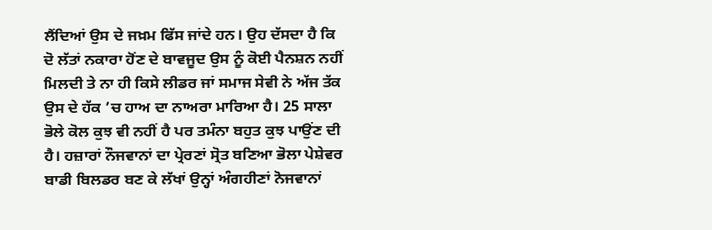ਲੈਂਦਿਆਂ ਉਸ ਦੇ ਜਖ਼ਮ ਫਿੱਸ ਜਾਂਦੇ ਹਨ। ਉਹ ਦੱਸਦਾ ਹੈ ਕਿ ਦੋ ਲੱਤਾਂ ਨਕਾਰਾ ਹੋਂਣ ਦੇ ਬਾਵਜੂਦ ਉਸ ਨੂੰ ਕੋਈ ਪੈਨਸ਼ਨ ਨਹੀਂ ਮਿਲਦੀ ਤੇ ਨਾ ਹੀ ਕਿਸੇ ਲੀਡਰ ਜਾਂ ਸਮਾਜ ਸੇਵੀ ਨੇ ਅੱਜ ਤੱਕ ਉਸ ਦੇ ਹੱਕ ’ਚ ਹਾਅ ਦਾ ਨਾਅਰਾ ਮਾਰਿਆ ਹੈ। 25 ਸਾਲਾ ਭੋਲੇ ਕੋਲ ਕੁਝ ਵੀ ਨਹੀਂ ਹੈ ਪਰ ਤਮੰਨਾ ਬਹੁਤ ਕੁਝ ਪਾਉਂਣ ਦੀ ਹੈ। ਹਜ਼ਾਰਾਂ ਨੌਜਵਾਨਾਂ ਦਾ ਪ੍ਰੇਰਣਾਂ ਸ੍ਰੋਤ ਬਣਿਆ ਭੋਲਾ ਪੇਸ਼ੇਵਰ ਬਾਡੀ ਬਿਲਡਰ ਬਣ ਕੇ ਲੱਖਾਂ ਉਨ੍ਹਾਂ ਅੰਗਹੀਣਾਂ ਨੋਜਵਾਨਾਂ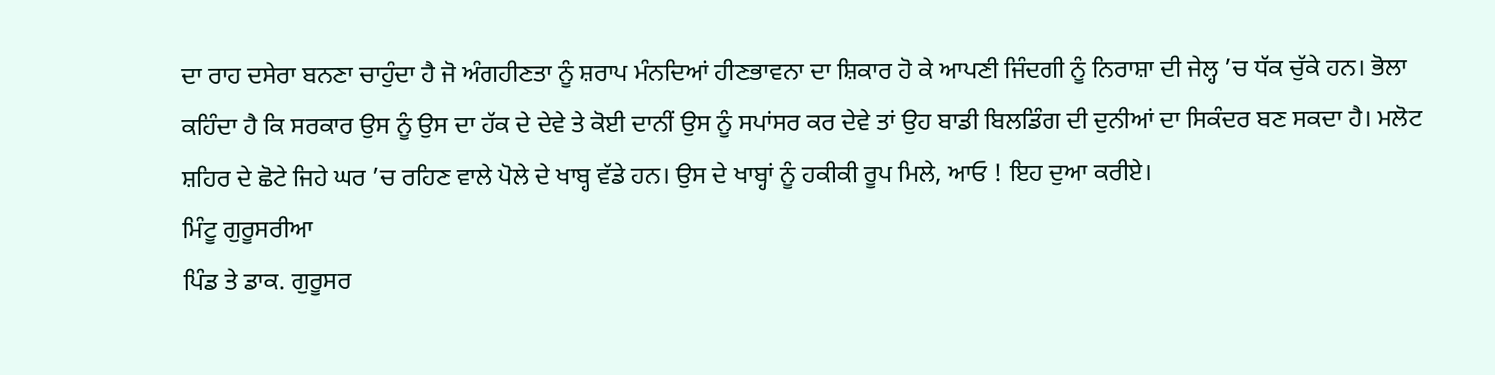ਦਾ ਰਾਹ ਦਸੇਰਾ ਬਨਣਾ ਚਾਹੁੰਦਾ ਹੈ ਜੋ ਅੰਗਹੀਣਤਾ ਨੂੰ ਸ਼ਰਾਪ ਮੰਨਦਿਆਂ ਹੀਣਭਾਵਨਾ ਦਾ ਸ਼ਿਕਾਰ ਹੋ ਕੇ ਆਪਣੀ ਜਿੰਦਗੀ ਨੂੰ ਨਿਰਾਸ਼ਾ ਦੀ ਜੇਲ੍ਹ ’ਚ ਧੱਕ ਚੁੱਕੇ ਹਨ। ਭੋਲਾ ਕਹਿੰਦਾ ਹੈ ਕਿ ਸਰਕਾਰ ਉਸ ਨੂੰ ਉਸ ਦਾ ਹੱਕ ਦੇ ਦੇਵੇ ਤੇ ਕੋਈ ਦਾਨੀਂ ਉਸ ਨੂੰ ਸਪਾਂਸਰ ਕਰ ਦੇਵੇ ਤਾਂ ਉਹ ਬਾਡੀ ਬਿਲਡਿੰਗ ਦੀ ਦੁਨੀਆਂ ਦਾ ਸਿਕੰਦਰ ਬਣ ਸਕਦਾ ਹੈ। ਮਲੋਟ ਸ਼ਹਿਰ ਦੇ ਛੋਟੇ ਜਿਹੇ ਘਰ ’ਚ ਰਹਿਣ ਵਾਲੇ ਪੋਲੇ ਦੇ ਖਾਬ੍ਹ ਵੱਡੇ ਹਨ। ਉਸ ਦੇ ਖਾਬ੍ਹਾਂ ਨੂੰ ਹਕੀਕੀ ਰੂਪ ਮਿਲੇ, ਆਓ ! ਇਹ ਦੁਆ ਕਰੀਏ।
ਮਿੰਟੂ ਗੁਰੂਸਰੀਆ
ਪਿੰਡ ਤੇ ਡਾਕ. ਗੁਰੂਸਰ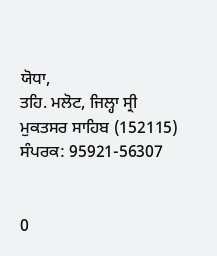ਯੋਧਾ,
ਤਹਿ. ਮਲੋਟ, ਜਿਲ੍ਹਾ ਸ੍ਰੀ ਮੁਕਤਸਰ ਸਾਹਿਬ (152115)
ਸੰਪਰਕ: 95921-56307


0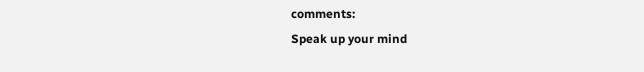comments:
Speak up your mind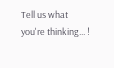Tell us what you're thinking... !